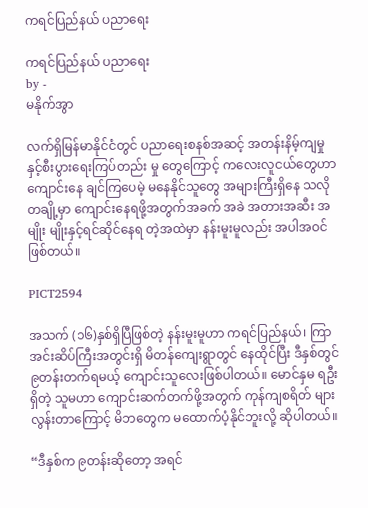ကရင်ပြည်နယ် ပညာရေး

ကရင်ပြည်နယ် ပညာရေး
by -
မနိုက်အွာ

လက်ရှိမြန်မာနိုင်ငံတွင် ပညာရေးစနစ်အဆင့် အတန်းနိမ့်ကျမှုနှင့်စီးပွားရေးကြပ်တည်း မှု တွေကြောင့် ကလေးလူငယ်တွေဟာကျောင်းနေ ချင်ကြပေမဲ့ မနေနိုင်သူတွေ အများကြီးရှိနေ သလို တချို့မှာ ကျောင်းနေရဖို့အတွက်အခက် အခဲ အတားအဆီး အမျိုး မျိုးနှင့်ရင်ဆိုင်နေရ တဲ့အထဲမှာ နန်းမူးမူလည်း အပါအဝင် ဖြစ်တယ်။

PICT2594

အသက် (၁၆)နှစ်ရှိပြီဖြစ်တဲ့ နန်းမူးမူဟာ ကရင်ပြည်နယ်၊ ကြာအင်းဆိပ်ကြီးအတွင်းရှိ မိတန်ကျေးရွာတွင် နေထိုင်ပြီး ဒီနှစ်တွင် ၉တန်းတက်ရမယ့် ကျောင်းသူလေးဖြစ်ပါတယ်။ မောင်နှမ ရဦးရှိတဲ့ သူမဟာ ကျောင်းဆက်တက်ဖို့အတွက် ကုန်ကျစရိတ် များ လွန်းတာကြောင့် မိဘတွေက မထောက်ပံ့နိုင်ဘူးလို့ ဆိုပါတယ်။

“ဒီနှစ်က ၉တန်းဆိုတော့ အရင်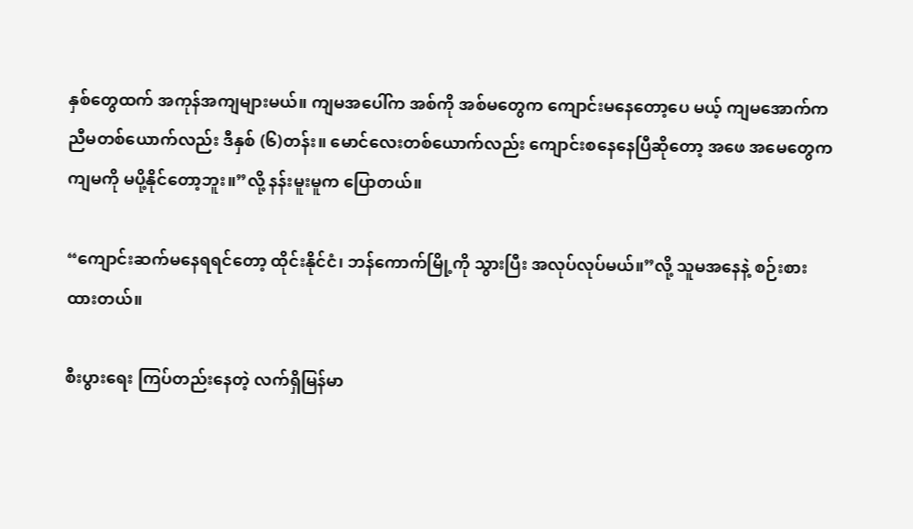နှစ်တွေထက် အကုန်အကျများမယ်။ ကျမအပေါ်က အစ်ကို အစ်မတွေက ကျောင်းမနေတော့ပေ မယ့် ကျမအောက်က ညီမတစ်ယောက်လည်း ဒီနှစ် (၆)တန်း။ မောင်လေးတစ်ယောက်လည်း ကျောင်းစနေနေပြီဆိုတော့ အဖေ အမေတွေက ကျမကို မပို့နိုင်တော့ဘူး။”လို့ နန်းမူးမူက ပြောတယ်။

“ကျောင်းဆက်မနေရရင်တော့ ထိုင်းနိုင်ငံ၊ ဘန်ကောက်မြို့ကို သွားပြီး အလုပ်လုပ်မယ်။”လို့ သူမအနေနဲ့ စဉ်းစားထားတယ်။

စီးပွားရေး ကြပ်တည်းနေတဲ့ လက်ရှိမြန်မာ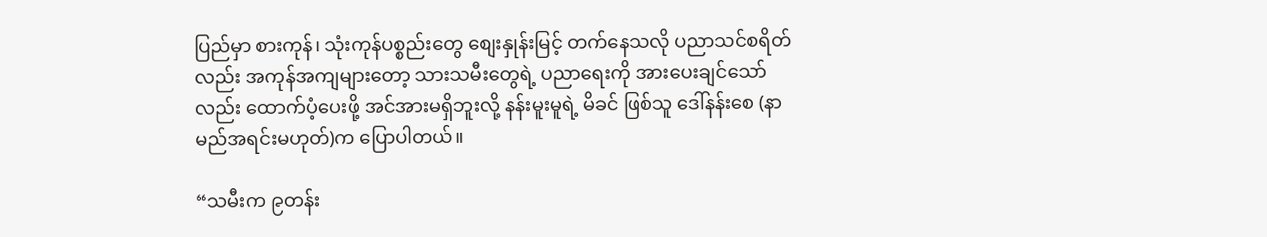ပြည်မှာ စားကုန်၊ သုံးကုန်ပစ္စည်းတွေ စျေးနှုန်းမြင့် တက်နေသလို ပညာသင်စရိတ်လည်း အကုန်အကျများတော့ သားသမီးတွေရဲ့ ပညာရေးကို အားပေးချင်သော်လည်း ထောက်ပံ့ပေးဖို့ အင်အားမရှိဘူးလို့ နန်းမူးမူရဲ့ မိခင် ဖြစ်သူ ဒေါ်နန်းစေ (နာမည်အရင်းမဟုတ်)က ပြောပါတယ်။

“သမီးက ၉တန်း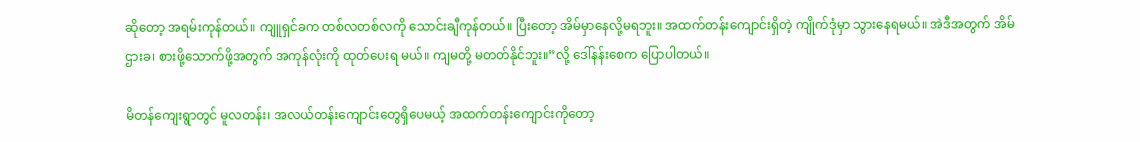ဆိုတော့ အရမ်းကုန်တယ်။ ကျူရှင်ခက တစ်လတစ်လကို သောင်းချီကုန်တယ်။ ပြီးတော့ အိမ်မှာနေလို့မရဘူး။ အထက်တန်းကျောင်းရှိတဲ့ ကျိုက်ဒုံမှာ သွားနေရမယ်။ အဲဒီအတွက် အိမ်ဌားခ၊ စားဖို့သောက်ဖို့အတွက် အကုန်လုံးကို ထုတ်ပေးရ မယ်။ ကျမတို့ မတတ်နိုင်ဘူး။”လို့ ဒေါ်နန်းစေက ပြောပါတယ်။

မိတန်ကျေးရွာတွင် မူလတန်း၊ အလယ်တန်းကျောင်းတွေရှိပေမယ့် အထက်တန်းကျောင်းကိုတော့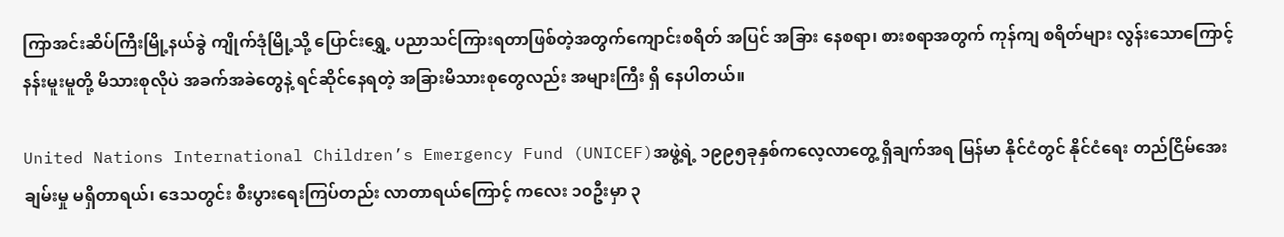ကြာအင်းဆိပ်ကြီးမြို့နယ်ခွဲ ကျိုက်ဒုံမြို့သို့ ပြောင်းရွှေ့ ပညာသင်ကြားရတာဖြစ်တဲ့အတွက်ကျောင်းစရိတ် အပြင် အခြား နေစရာ၊ စားစရာအတွက် ကုန်ကျ စရိတ်များ လွန်းသောကြောင့် နန်းမူးမူတို့ မိသားစုလိုပဲ အခက်အခဲတွေနဲ့ ရင်ဆိုင်နေရတဲ့ အခြားမိသားစုတွေလည်း အများကြီး ရှိ နေပါတယ်။

United Nations International Children’s Emergency Fund (UNICEF)အဖွဲ့ရဲ့ ၁၉၉၅ခုနှစ်ကလေ့လာတွေ့ ရှိချက်အရ မြန်မာ နိုင်ငံတွင် နိုင်ငံရေး တည်ငြိမ်အေးချမ်းမှု မရှိတာရယ်၊ ဒေသတွင်း စီးပွားရေးကြပ်တည်း လာတာရယ်ကြောင့် ကလေး ၁၀ဦးမှာ ၃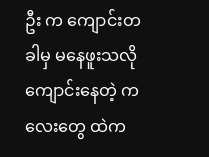ဦး က ကျောင်းတခါမှ မနေဖူးသလို ကျောင်းနေတဲ့ ကလေးတွေ ထဲက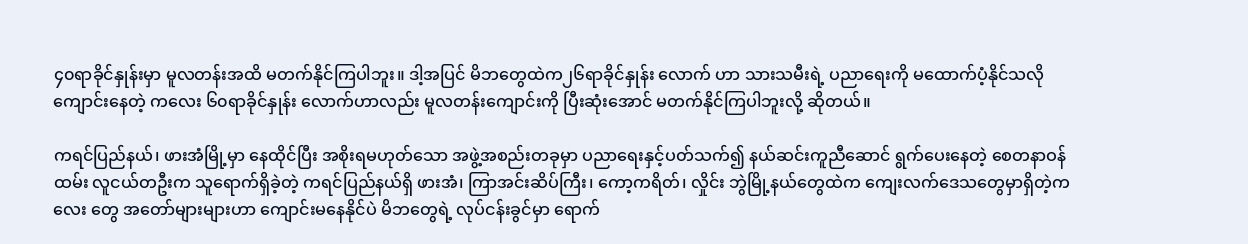၄၀ရာခိုင်နှုန်းမှာ မူလတန်းအထိ မတက်နိုင်ကြပါဘူး။ ဒါ့အပြင် မိဘတွေထဲက၂၆ရာခိုင်နှုန်း လောက် ဟာ သားသမီးရဲ့ ပညာရေးကို မထောက်ပံ့နိုင်သလို ကျောင်းနေတဲ့ ကလေး ၆၀ရာခိုင်နှုန်း လောက်ဟာလည်း မူလတန်းကျောင်းကို ပြီးဆုံးအောင် မတက်နိုင်ကြပါဘူးလို့ ဆိုတယ်။

ကရင်ပြည်နယ်၊ ဖားအံမြို့မှာ နေထိုင်ပြီး အစိုးရမဟုတ်သော အဖွဲ့အစည်းတခုမှာ ပညာရေးနှင့်ပတ်သက်၍ နယ်ဆင်းကူညီဆောင် ရွက်ပေးနေတဲ့ စေတနာဝန်ထမ်း လူငယ်တဦးက သူရောက်ရှိခဲ့တဲ့ ကရင်ပြည်နယ်ရှိ ဖားအံ၊ ကြာအင်းဆိပ်ကြီး၊ ကော့ကရိတ်၊ လှိုင်း ဘွဲမြို့နယ်တွေထဲက ကျေးလက်ဒေသတွေမှာရှိတဲ့ကလေး တွေ အတော်များများဟာ ကျောင်းမနေနိုင်ပဲ မိဘတွေရဲ့ လုပ်ငန်းခွင်မှာ ရောက်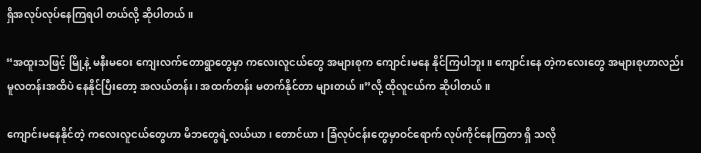ရှိအလုပ်လုပ်နေကြရပါ တယ်လို့ ဆိုပါတယ်။

“အထူးသဖြင့် မြို့နဲ့ မနီးမဝေး ကျေးလက်တောရွာတွေမှာ ကလေးလူငယ်တွေ အများစုက ကျောင်းမနေ နိုင်ကြပါဘူး။ ကျောင်းနေ တဲ့ကလေးတွေ အများစုဟာလည်း မူလတန်းအထိပဲ နေနိုင်ပြီးတော့ အလယ်တန်း၊ အထက်တန်း မတက်နိုင်တာ များတယ်။”လို့ ထိုလူငယ်က ဆိုပါတယ်။

ကျောင်းမနေနိုင်တဲ့ ကလေးလူငယ်တွေဟာ မိဘတွေရဲ့လယ်ယာ၊ တောင်ယာ၊ ခြံလုပ်ငန်းတွေမှာဝင်ရောက် လုပ်ကိုင်နေကြတာ ရှိ သလို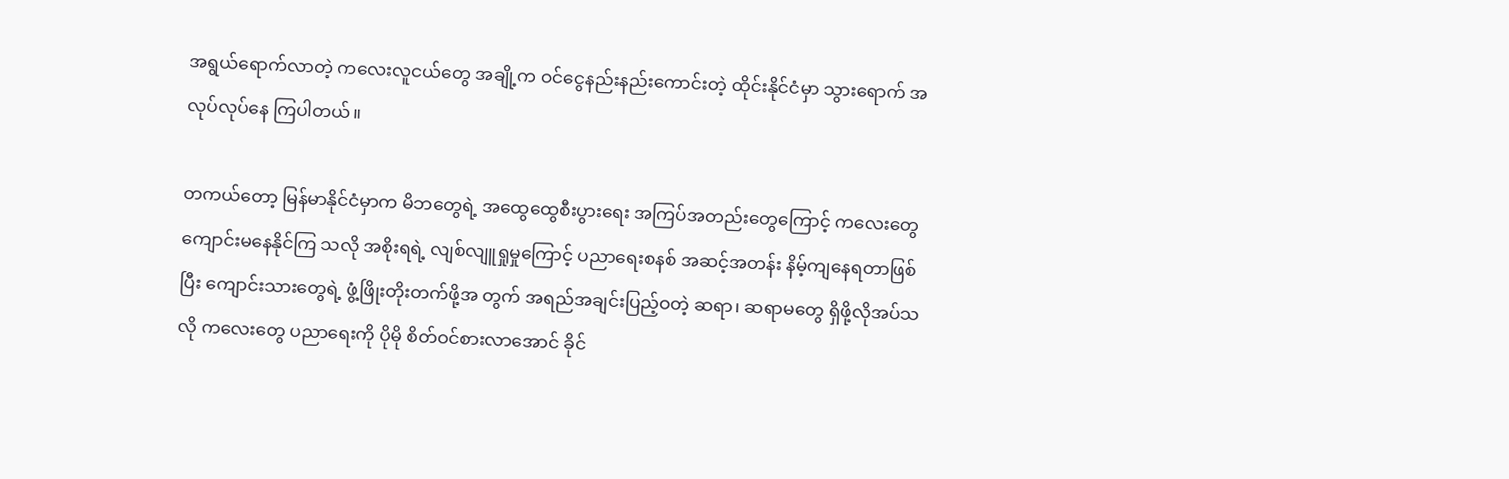အရွယ်ရောက်လာတဲ့ ကလေးလူငယ်တွေ အချို့က ဝင်ငွေနည်းနည်းကောင်းတဲ့ ထိုင်းနိုင်ငံမှာ သွားရောက် အလုပ်လုပ်နေ ကြပါတယ်။

တကယ်တော့ မြန်မာနိုင်ငံမှာက မိဘတွေရဲ့ အထွေထွေစီးပွားရေး အကြပ်အတည်းတွေကြောင့် ကလေးတွေ ကျောင်းမနေနိုင်ကြ သလို အစိုးရရဲ့ လျစ်လျူရှုမှုကြောင့် ပညာရေးစနစ် အဆင့်အတန်း နိမ့်ကျနေရတာဖြစ်ပြီး ကျောင်းသားတွေရဲ့ ဖွံ့ဖြိုးတိုးတက်ဖို့အ တွက် အရည်အချင်းပြည့်ဝတဲ့ ဆရာ၊ ဆရာမတွေ ရှိဖို့လိုအပ်သလို ကလေးတွေ ပညာရေးကို ပိုမို စိတ်ဝင်စားလာအောင် ခိုင်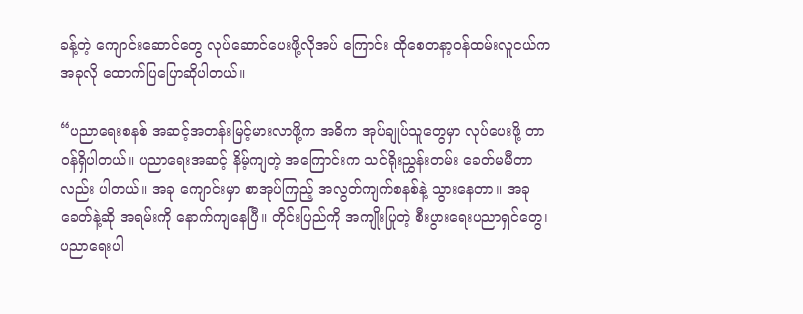ခန့်တဲ့ ကျောင်းဆောင်တွေ လုပ်ဆောင်ပေးဖို့လိုအပ် ကြောင်း ထိုစေတနာ့ဝန်ထမ်းလူငယ်က အခုလို ထောက်ပြပြောဆိုပါတယ်။

“ပညာရေးစနစ် အဆင့်အတန်းမြင့်မားလာဖို့က အဓိက အုပ်ချုပ်သူတွေမှာ လုပ်ပေးဖို့ တာဝန်ရှိပါတယ်။ ပညာရေးအဆင့် နိမ့်ကျတဲ့ အကြောင်းက သင်ရိုးညွှန်းတမ်း ခေတ်မမီတာလည်း ပါတယ်။ အခု ကျောင်းမှာ စာအုပ်ကြည့် အလွတ်ကျက်စနစ်နဲ့ သွားနေတာ။ အခုခေတ်နဲ့ဆို အရမ်းကို နောက်ကျနေပြီ။ တိုင်းပြည်ကို အကျိုးပြုတဲ့ စီးပွားရေးပညာရှင်တွေ၊ ပညာရေးပါ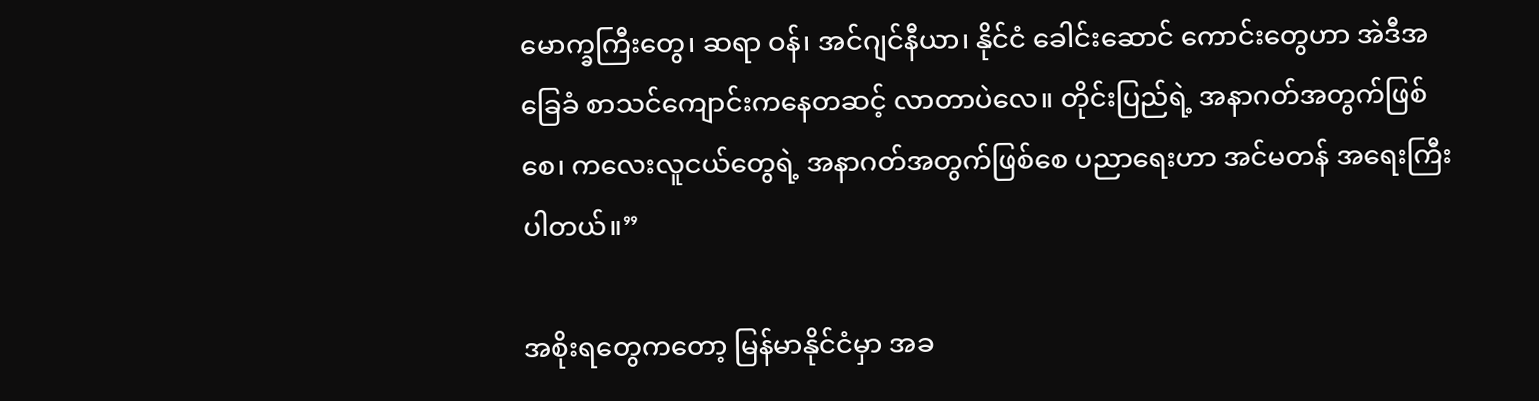မောက္ခကြီးတွေ၊ ဆရာ ဝန်၊ အင်ဂျင်နီယာ၊ နိုင်ငံ ခေါင်းဆောင် ကောင်းတွေဟာ အဲဒီအခြေခံ စာသင်ကျောင်းကနေတဆင့် လာတာပဲလေ။ တိုင်းပြည်ရဲ့ အနာဂတ်အတွက်ဖြစ်စေ၊ ကလေးလူငယ်တွေရဲ့ အနာဂတ်အတွက်ဖြစ်စေ ပညာရေးဟာ အင်မတန် အရေးကြီးပါတယ်။”

အစိုးရတွေကတော့ မြန်မာနိုင်ငံမှာ အခ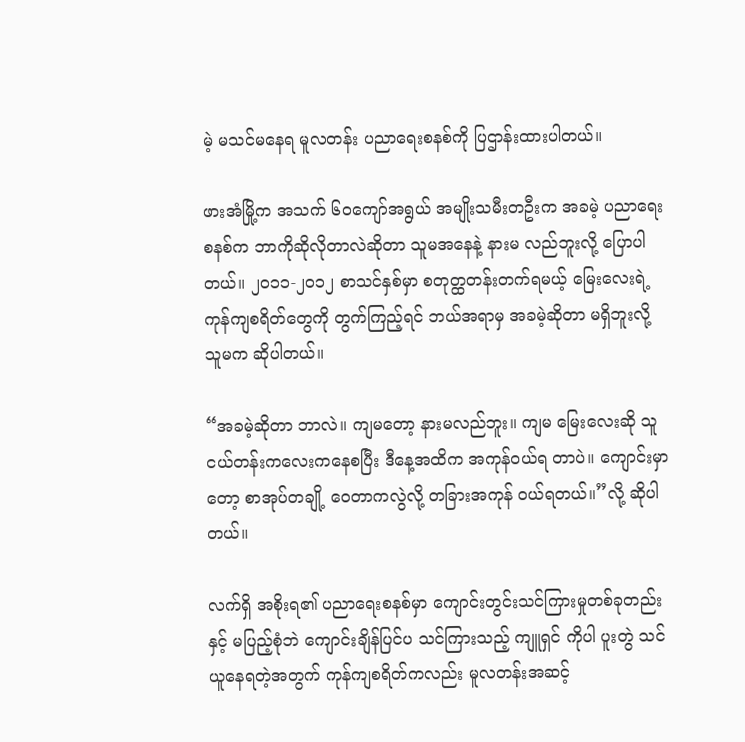မဲ့ မသင်မနေရ မူလတန်း ပညာရေးစနစ်ကို ပြဌာန်းထားပါတယ်။

ဖားအံမြို့က အသက် ၆၀ကျော်အရွယ် အမျိုးသမီးတဦးက အခမဲ့ ပညာရေးစနစ်က ဘာကိုဆိုလိုတာလဲဆိုတာ သူမအနေနဲ့ နားမ လည်ဘူးလို့ ပြောပါတယ်။ ၂၀၁၁-၂၀၁၂ စာသင်နှစ်မှာ စတုတ္ထတန်းတက်ရမယ့် မြေးလေးရဲ့ ကုန်ကျစရိတ်တွေကို တွက်ကြည့်ရင် ဘယ်အရာမှ အခမဲ့ဆိုတာ မရှိဘူးလို့ သူမက ဆိုပါတယ်။

“အခမဲ့ဆိုတာ ဘာလဲ။ ကျမတော့ နားမလည်ဘူး။ ကျမ မြေးလေးဆို သူငယ်တန်းကလေးကနေစပြီး ဒီနေ့အထိက အကုန်ဝယ်ရ တာပဲ။ ကျောင်းမှာတော့ စာအုပ်တချို့ ဝေတာကလွဲလို့ တခြားအကုန် ဝယ်ရတယ်။”လို့ ဆိုပါတယ်။

လက်ရှိ အစိုးရ၏ ပညာရေးစနစ်မှာ ကျောင်းတွင်းသင်ကြားမှုတစ်ခုတည်းနှင့် မပြည့်စုံဘဲ ကျောင်းချိန်ပြင်ပ သင်ကြားသည့် ကျူရှင် ကိုပါ ပူးတွဲ သင်ယူနေရတဲ့အတွက် ကုန်ကျစရိတ်ကလည်း မူလတန်းအဆင့်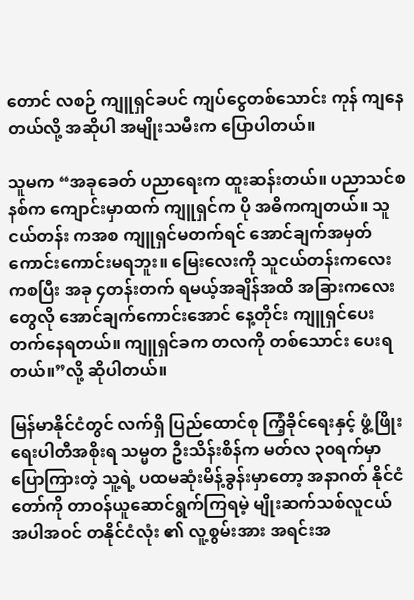တောင် လစဉ် ကျူရှင်ခပင် ကျပ်ငွေတစ်သောင်း ကုန် ကျနေတယ်လို့ အဆိုပါ အမျိုးသမီးက ပြောပါတယ်။

သူမက “အခုခေတ် ပညာရေးက ထူးဆန်းတယ်။ ပညာသင်စနစ်က ကျောင်းမှာထက် ကျူရှင်က ပို အဓိကကျတယ်။ သူငယ်တန်း ကအစ ကျူရှင်မတက်ရင် အောင်ချက်အမှတ် ကောင်းကောင်းမရဘူး။ မြေးလေးကို သူငယ်တန်းကလေးကစပြီး အခု ၄တန်းတက် ရမယ့်အချိန်အထိ အခြားကလေးတွေလို အောင်ချက်ကောင်းအောင် နေ့တိုင်း ကျူရှင်ပေးတက်နေရတယ်။ ကျူရှင်ခက တလကို တစ်သောင်း ပေးရတယ်။”လို့ ဆိုပါတယ်။

မြန်မာနိုင်ငံတွင် လက်ရှိ ပြည်ထောင်စု ကြံ့ခိုင်ရေးနှင့် ဖွံ့ဖြိုးရေးပါတီအစိုးရ သမ္မတ ဦးသိန်းစိန်က မတ်လ ၃၀ရက်မှာ ပြောကြားတဲ့ သူ့ရဲ့ ပထမဆုံးမိန့်ခွန်းမှာတော့ အနာဂတ် နိုင်ငံတော်ကို တာဝန်ယူဆောင်ရွက်ကြရမဲ့ မျိုးဆက်သစ်လူငယ် အပါအဝင် တနိုင်ငံလုံး ၏ လူ့စွမ်းအား အရင်းအ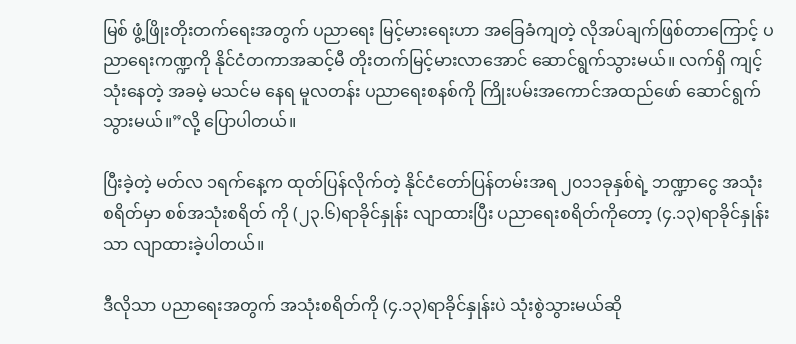မြစ် ဖွံ့ဖြိုးတိုးတက်ရေးအတွက် ပညာရေး မြင့်မားရေးဟာ အခြေခံကျတဲ့ လိုအပ်ချက်ဖြစ်တာကြောင့် ပညာရေးကဏ္ဍကို နိုင်ငံတကာအဆင့်မီ တိုးတက်မြင့်မားလာအောင် ဆောင်ရွက်သွားမယ်။ လက်ရှိ ကျင့်သုံးနေတဲ့ အခမဲ့ မသင်မ နေရ မူလတန်း ပညာရေးစနစ်ကို ကြိုးပမ်းအကောင်အထည်ဖော် ဆောင်ရွက်သွားမယ်။”လို့ ပြောပါတယ်။

ပြီးခဲ့တဲ့ မတ်လ ၁ရက်နေ့က ထုတ်ပြန်လိုက်တဲ့ နိုင်ငံတော်ပြန်တမ်းအရ ၂၀၁၁ခုနှစ်ရဲ့ ဘဏ္ဍာငွေ အသုံး စရိတ်မှာ စစ်အသုံးစရိတ် ကို (၂၃.၆)ရာခိုင်နှုန်း လျာထားပြီး ပညာရေးစရိတ်ကိုတော့ (၄.၁၃)ရာခိုင်နှုန်းသာ လျာထားခဲ့ပါတယ်။

ဒီလိုသာ ပညာရေးအတွက် အသုံးစရိတ်ကို (၄.၁၃)ရာခိုင်နှုန်းပဲ သုံးစွဲသွားမယ်ဆို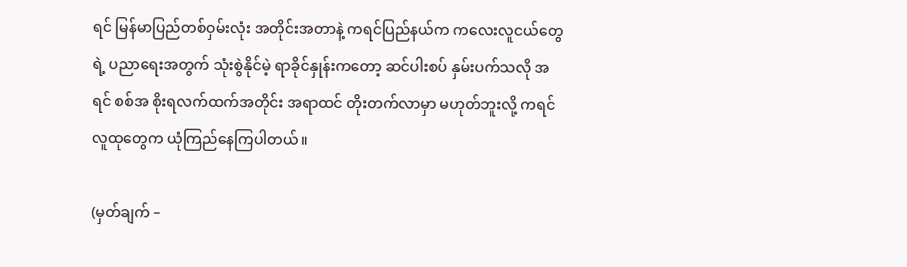ရင် မြန်မာပြည်တစ်ဝှမ်းလုံး အတိုင်းအတာနဲ့ ကရင်ပြည်နယ်က ကလေးလူငယ်တွေရဲ့ ပညာရေးအတွက် သုံးစွဲနိုင်မဲ့ ရာခိုင်နှုန်းကတော့ ဆင်ပါးစပ် နှမ်းပက်သလို အရင် စစ်အ စိုးရလက်ထက်အတိုင်း အရာထင် တိုးတက်လာမှာ မဟုတ်ဘူးလို့ ကရင်လူထုတွေက ယုံကြည်နေကြပါတယ်။

(မှတ်ချက် –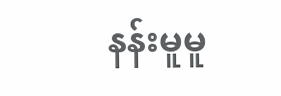နန်းမူမူ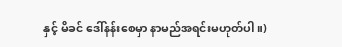နှင့် မိခင် ဒေါ်နန်းစေမှာ နာမည်အရင်းမဟုတ်ပါ။)